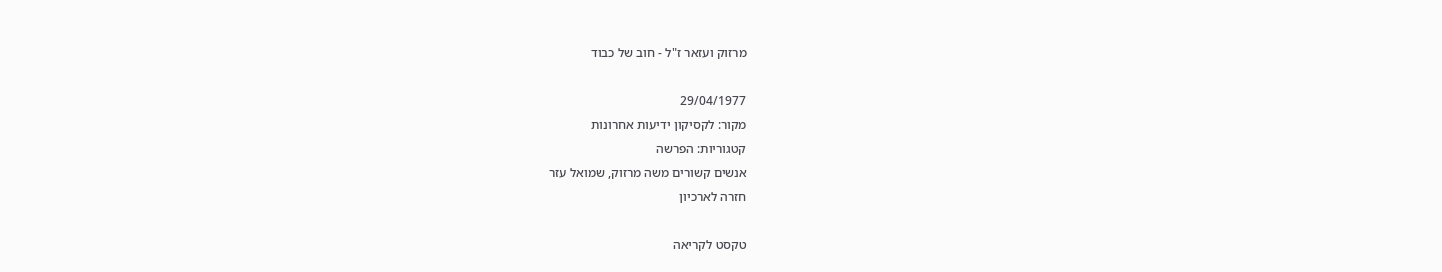מרזוק ועזאר ז"ל - חוב של כבוד

29/04/1977
מקור: לקסיקון ידיעות אחרונות
קטגוריות: הפרשה
אנשים קשורים משה מרזוק, שמואל עזר
חזרה לארכיון

טקסט לקריאה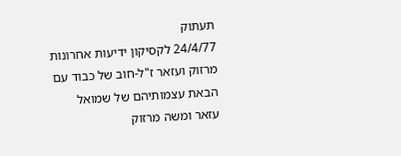תעתוק
24/4/77 לקסיקון ידיעות אחרונות מרזוק ועזאר ז"ל-חוב של כבוד עם הבאת עצמותיהם של שמואל עזאר ומשה מרזוק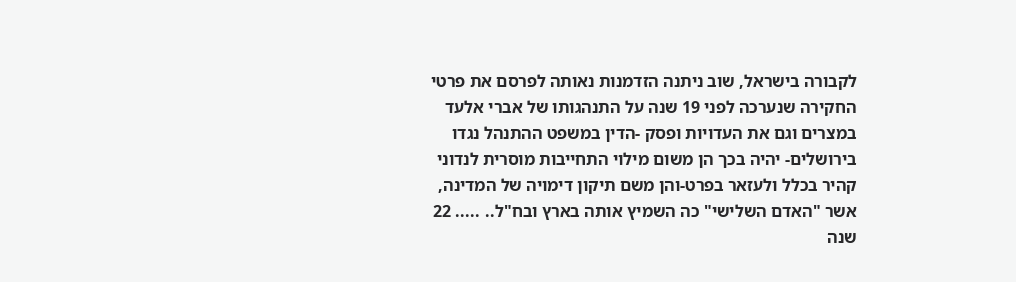לקבורה בישראל, שוב ניתנה הזדמנות נאותה לפרסם את פרטי החקירה שנערכה לפני 19 שנה על התנהגותו של אברי אלעד במצרים וגם את העדויות ופסק -הדין במשפט ההתנהל נגדו בירושלים- יהיה בכך הן משום מילוי התחייבות מוסרית לנדוני קהיר בכלל ולעזאר בפרט-והן משם תיקון דימויה של המדינה, אשר "האדם השלישי" כה השמיץ אותה בארץ ובח"ל.. ..... 22 שנה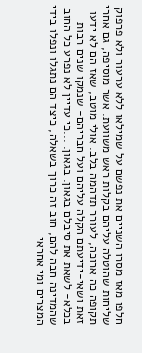חלפו מאז מסרו השניים את נפשם על שמילאו ללא ערעור ולא פרפוק שליחות שהוטלה עליהם בקלות ראש משוועת. אשר מוסיפה, גם אחרי תקופה כה ארוכה, לעורר תדהמה בלב. אולי מוטב, שאז הם לא ידעו זאת ושאי-ידיעתם הקלה עליהם ועל חבריהם- שנמקו שנים רבות בכלא- לשאת את סיבלם בגאון. בגאון. ...כי עדיין לא נפרע כל החוב שהמדינה חבה להם, חוב זה כרוך בשאלה, כיצד הם נתגלו ונפלו בידי המצרים ומי אחראי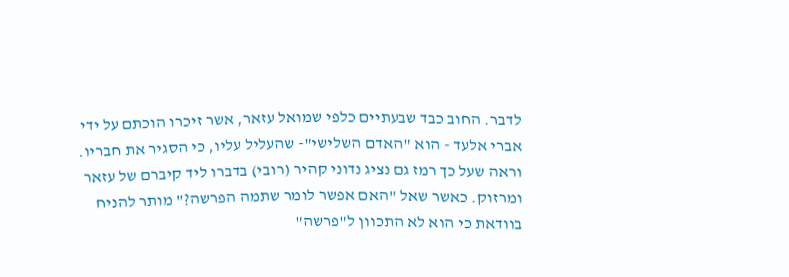לדבר. החוב כבד שבעתיים כלפי שמואל עזאר, אשר זיכרו הוכתם על ידי אברי אלעד - הוא "האדם השלישי"- שהעליל עליו, כי הסגיר את חבריו. וראה שעל כך רמז גם נציג נדוני קהיר (רובי) בדברו ליד קיברם של עזאר ומרזוק. כאשר שאל "האם אפשר לומר שתמה הפרשה?" מותר להניח בוודאת כי הוא לא התכוון ל"פרשה"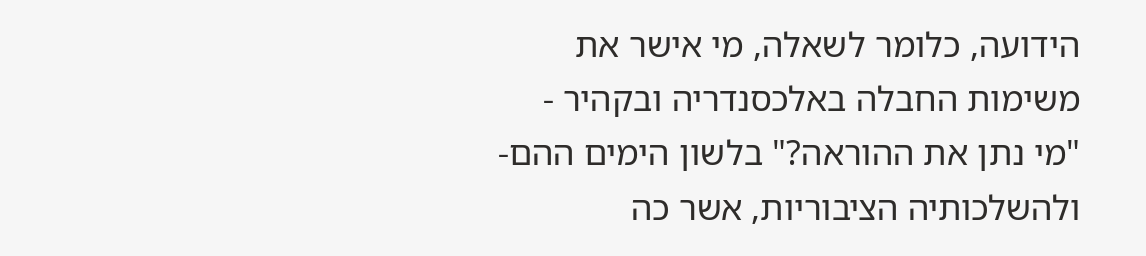הידועה, כלומר לשאלה, מי אישר את משימות החבלה באלכסנדריה ובקהיר - "מי נתן את ההוראה?" בלשון הימים ההם- ולהשלכותיה הציבוריות, אשר כה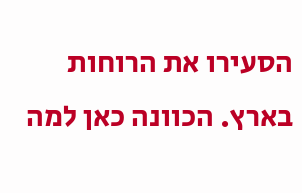הסעירו את הרוחות בארץ. הכוונה כאן למה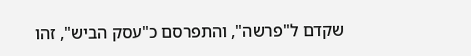שקדם ל"פרשה", והתפרסם כ"עסק הביש", זהו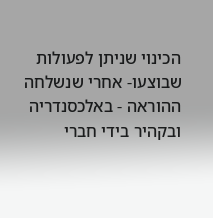הכינוי שניתן לפעולות שבוצעו- אחרי שנשלחה ההוראה - באלכסנדריה ובקהיר בידי חברי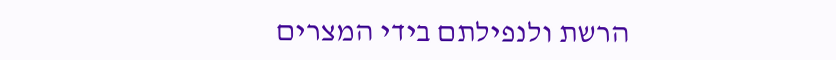הרשת ולנפילתם בידי המצרים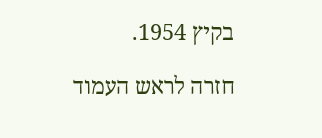בקיץ 1954.

חזרה לראש העמוד